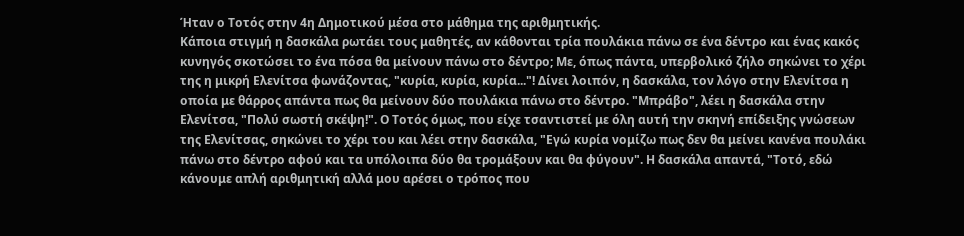Ήταν ο Τοτός στην 4η Δημοτικού μέσα στο μάθημα της αριθμητικής.
Κάποια στιγμή η δασκάλα ρωτάει τους μαθητές, αν κάθονται τρία πουλάκια πάνω σε ένα δέντρο και ένας κακός κυνηγός σκοτώσει το ένα πόσα θα μείνουν πάνω στο δέντρο; Με, όπως πάντα, υπερβολικό ζήλο σηκώνει το χέρι της η μικρή Ελενίτσα φωνάζοντας, "κυρία, κυρία, κυρία..."! Δίνει λοιπόν, η δασκάλα, τον λόγο στην Ελενίτσα η οποία με θάρρος απάντα πως θα μείνουν δύο πουλάκια πάνω στο δέντρο. "Μπράβο", λέει η δασκάλα στην Ελενίτσα, "Πολύ σωστή σκέψη!". Ο Τοτός όμως, που είχε τσαντιστεί με όλη αυτή την σκηνή επίδειξης γνώσεων της Ελενίτσας, σηκώνει το χέρι του και λέει στην δασκάλα, "Εγώ κυρία νομίζω πως δεν θα μείνει κανένα πουλάκι πάνω στο δέντρο αφού και τα υπόλοιπα δύο θα τρομάξουν και θα φύγουν". Η δασκάλα απαντά, "Τοτό, εδώ κάνουμε απλή αριθμητική αλλά μου αρέσει ο τρόπος που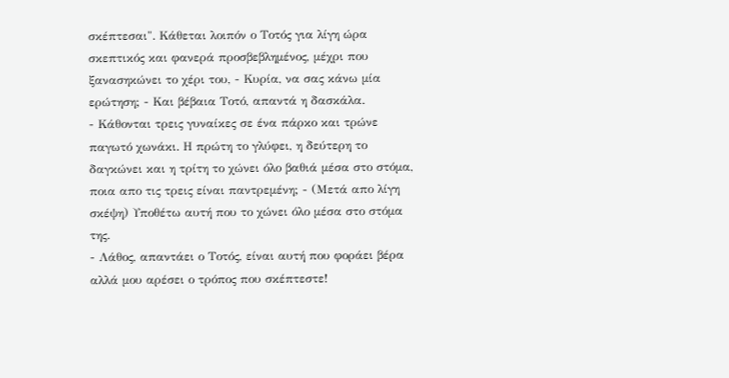σκέπτεσαι". Κάθεται λοιπόν ο Τοτός για λίγη ώρα σκεπτικός και φανερά προσβεβλημένος, μέχρι που ξανασηκώνει το χέρι του, - Κυρία, να σας κάνω μία ερώτηση; - Και βέβαια Τοτό, απαντά η δασκάλα.
- Κάθονται τρεις γυναίκες σε ένα πάρκο και τρώνε παγωτό χωνάκι. Η πρώτη το γλύφει, η δεύτερη το δαγκώνει και η τρίτη το χώνει όλο βαθιά μέσα στο στόμα, ποια απο τις τρεις είναι παντρεμένη; - (Μετά απο λίγη σκέψη) Υποθέτω αυτή που το χώνει όλο μέσα στο στόμα της.
- Λάθος, απαντάει ο Τοτός, είναι αυτή που φοράει βέρα αλλά μου αρέσει ο τρόπος που σκέπτεστε!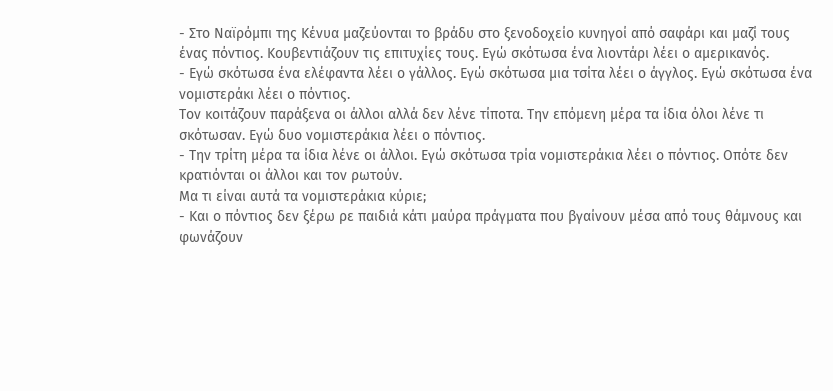- Στο Ναϊρόμπι της Κένυα μαζεύονται το βράδυ στο ξενοδοχείο κυνηγοί από σαφάρι και μαζί τους ένας πόντιος. Κουβεντιάζουν τις επιτυχίες τους. Εγώ σκότωσα ένα λιοντάρι λέει ο αμερικανός.
- Εγώ σκότωσα ένα ελέφαντα λέει ο γάλλος. Εγώ σκότωσα μια τσίτα λέει ο άγγλος. Εγώ σκότωσα ένα νομιστεράκι λέει ο πόντιος.
Τον κοιτάζουν παράξενα οι άλλοι αλλά δεν λένε τίποτα. Την επόμενη μέρα τα ίδια όλοι λένε τι σκότωσαν. Εγώ δυο νομιστεράκια λέει ο πόντιος.
- Την τρίτη μέρα τα ίδια λένε οι άλλοι. Εγώ σκότωσα τρία νομιστεράκια λέει ο πόντιος. Οπότε δεν κρατιόνται οι άλλοι και τον ρωτούν.
Μα τι είναι αυτά τα νομιστεράκια κύριε;
- Και ο πόντιος δεν ξέρω ρε παιδιά κάτι μαύρα πράγματα που βγαίνουν μέσα από τους θάμνους και φωνάζουν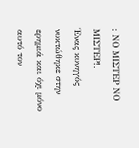: ΝΟ ΜΙΣΤΕΡ ΝΟ ΜΙΣΤΕΡ!.
Ένας κυνηγός νυκτώθηκε στην ερημιά και όχι μόνο αυτό τον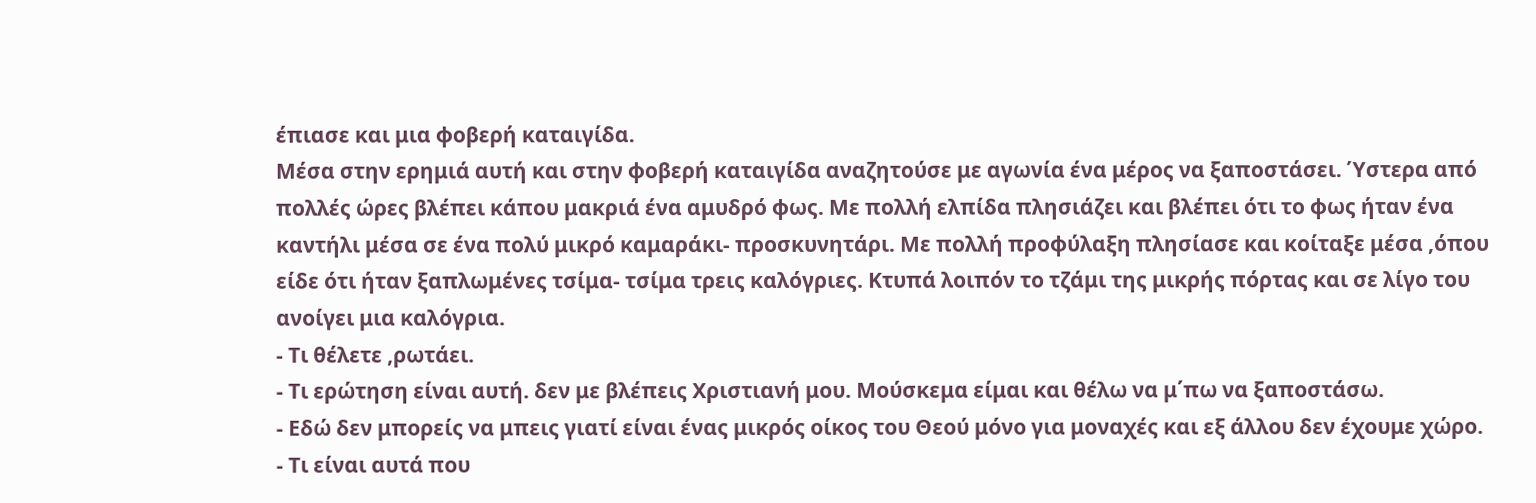έπιασε και μια φοβερή καταιγίδα.
Μέσα στην ερημιά αυτή και στην φοβερή καταιγίδα αναζητούσε με αγωνία ένα μέρος να ξαποστάσει. Ύστερα από πολλές ώρες βλέπει κάπου μακριά ένα αμυδρό φως. Με πολλή ελπίδα πλησιάζει και βλέπει ότι το φως ήταν ένα καντήλι μέσα σε ένα πολύ μικρό καμαράκι- προσκυνητάρι. Με πολλή προφύλαξη πλησίασε και κοίταξε μέσα ,όπου είδε ότι ήταν ξαπλωμένες τσίμα- τσίμα τρεις καλόγριες. Κτυπά λοιπόν το τζάμι της μικρής πόρτας και σε λίγο του ανοίγει μια καλόγρια.
- Τι θέλετε ,ρωτάει.
- Τι ερώτηση είναι αυτή. δεν με βλέπεις Χριστιανή μου. Μούσκεμα είμαι και θέλω να μ΄πω να ξαποστάσω.
- Εδώ δεν μπορείς να μπεις γιατί είναι ένας μικρός οίκος του Θεού μόνο για μοναχές και εξ άλλου δεν έχουμε χώρο.
- Τι είναι αυτά που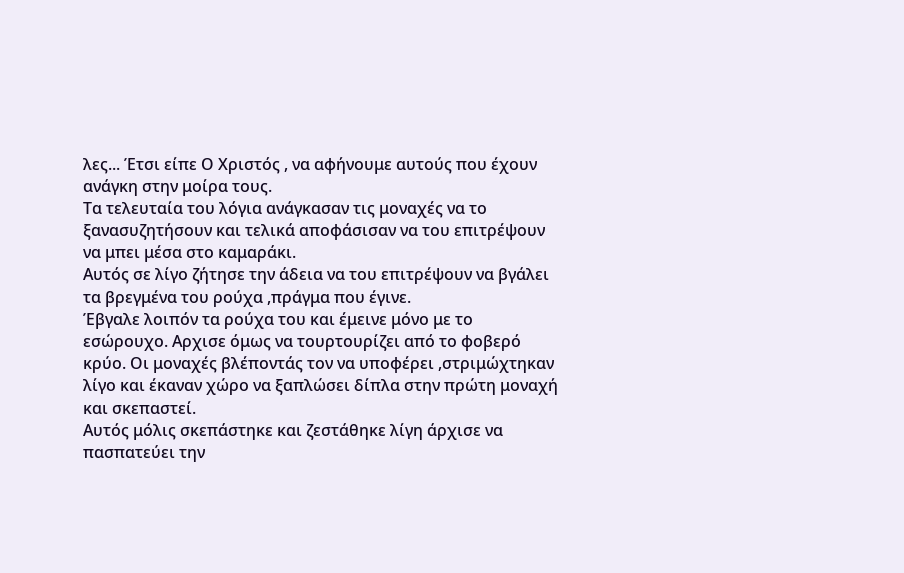λες... Έτσι είπε Ο Χριστός , να αφήνουμε αυτούς που έχουν ανάγκη στην μοίρα τους.
Τα τελευταία του λόγια ανάγκασαν τις μοναχές να το ξανασυζητήσουν και τελικά αποφάσισαν να του επιτρέψουν να μπει μέσα στο καμαράκι.
Αυτός σε λίγο ζήτησε την άδεια να του επιτρέψουν να βγάλει τα βρεγμένα του ρούχα ,πράγμα που έγινε.
Έβγαλε λοιπόν τα ρούχα του και έμεινε μόνο με το εσώρουχο. Aρχισε όμως να τουρτουρίζει από το φοβερό κρύο. Οι μοναχές βλέποντάς τον να υποφέρει ,στριμώχτηκαν λίγο και έκαναν χώρο να ξαπλώσει δίπλα στην πρώτη μοναχή και σκεπαστεί.
Αυτός μόλις σκεπάστηκε και ζεστάθηκε λίγη άρχισε να πασπατεύει την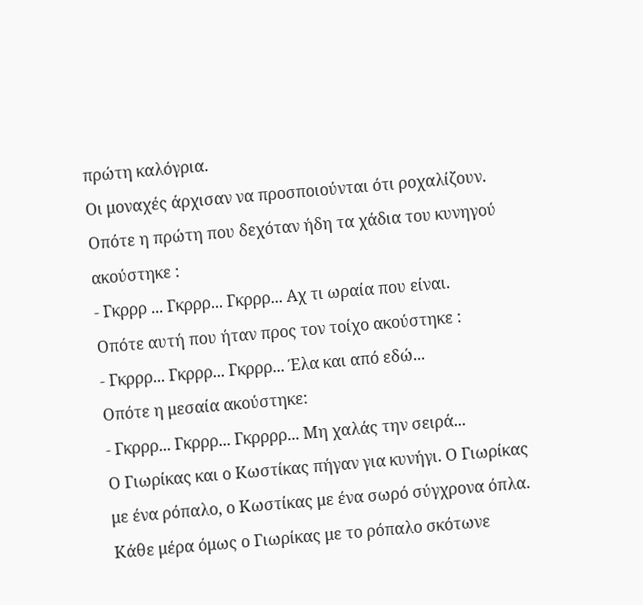πρώτη καλόγρια.
Οι μοναχές άρχισαν να προσποιούνται ότι ροχαλίζουν.
Οπότε η πρώτη που δεχόταν ήδη τα χάδια του κυνηγού ακούστηκε :
- Γκρρρ ... Γκρρρ... Γκρρρ... Αχ τι ωραία που είναι.
Οπότε αυτή που ήταν προς τον τοίχο ακούστηκε :
- Γκρρρ... Γκρρρ... Γκρρρ... Έλα και από εδώ...
Οπότε η μεσαία ακούστηκε:
- Γκρρρ... Γκρρρ... Γκρρρρ... Μη χαλάς την σειρά...
Ο Γιωρίκας και ο Κωστίκας πήγαν για κυνήγι. Ο Γιωρίκας με ένα ρόπαλο, ο Κωστίκας με ένα σωρό σύγχρονα όπλα. Κάθε μέρα όμως ο Γιωρίκας με το ρόπαλο σκότωνε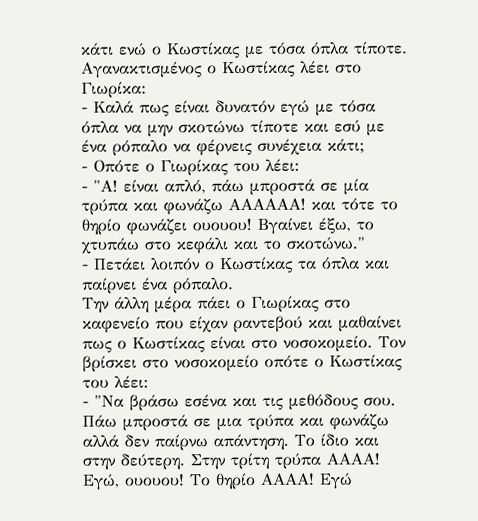κάτι ενώ ο Κωστίκας με τόσα όπλα τίποτε. Αγανακτισμένος ο Κωστίκας λέει στο Γιωρίκα:
- Καλά πως είναι δυνατόν εγώ με τόσα όπλα να μην σκοτώνω τίποτε και εσύ με ένα ρόπαλο να φέρνεις συνέχεια κάτι;
- Οπότε ο Γιωρίκας του λέει:
- "Α! είναι απλό, πάω μπροστά σε μία τρύπα και φωνάζω ΑΑΑΑΑΑ! και τότε το θηρίο φωνάζει ουουου! Βγαίνει έξω, το χτυπάω στο κεφάλι και το σκοτώνω."
- Πετάει λοιπόν ο Κωστίκας τα όπλα και παίρνει ένα ρόπαλο.
Την άλλη μέρα πάει ο Γιωρίκας στο καφενείο που είχαν ραντεβού και μαθαίνει πως ο Κωστίκας είναι στο νοσοκομείο. Τον βρίσκει στο νοσοκομείο οπότε ο Κωστίκας του λέει:
- "Να βράσω εσένα και τις μεθόδους σου. Πάω μπροστά σε μια τρύπα και φωνάζω αλλά δεν παίρνω απάντηση. Το ίδιο και στην δεύτερη. Στην τρίτη τρύπα ΑΑΑΑ! Εγώ, ουουου! Το θηρίο ΑΑΑΑ! Εγώ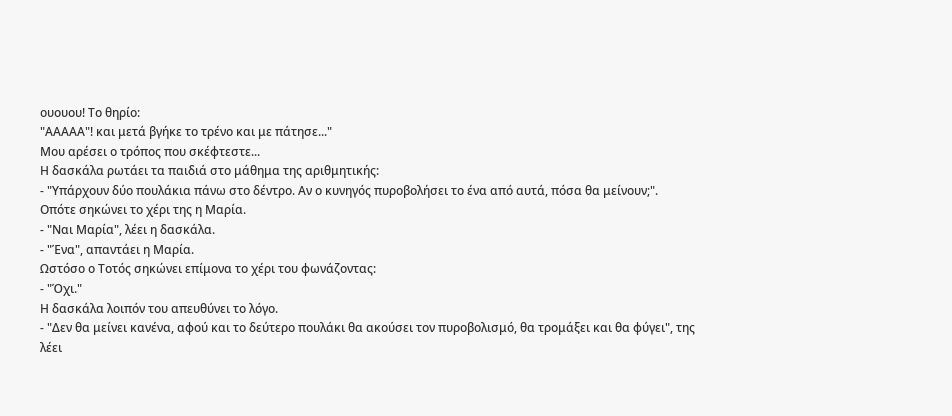ουουου! Το θηρίο:
"ΑΑΑΑΑ"! και μετά βγήκε το τρένο και με πάτησε..."
Μου αρέσει ο τρόπος που σκέφτεστε...
Η δασκάλα ρωτάει τα παιδιά στο μάθημα της αριθμητικής:
- "Υπάρχουν δύο πουλάκια πάνω στο δέντρο. Αν ο κυνηγός πυροβολήσει το ένα από αυτά, πόσα θα μείνουν;".
Οπότε σηκώνει το χέρι της η Μαρία.
- "Ναι Μαρία", λέει η δασκάλα.
- "Ένα", απαντάει η Μαρία.
Ωστόσο ο Τοτός σηκώνει επίμονα το χέρι του φωνάζοντας:
- "Όχι."
Η δασκάλα λοιπόν του απευθύνει το λόγο.
- "Δεν θα μείνει κανένα, αφού και το δεύτερο πουλάκι θα ακούσει τον πυροβολισμό, θα τρομάξει και θα φύγει", της λέει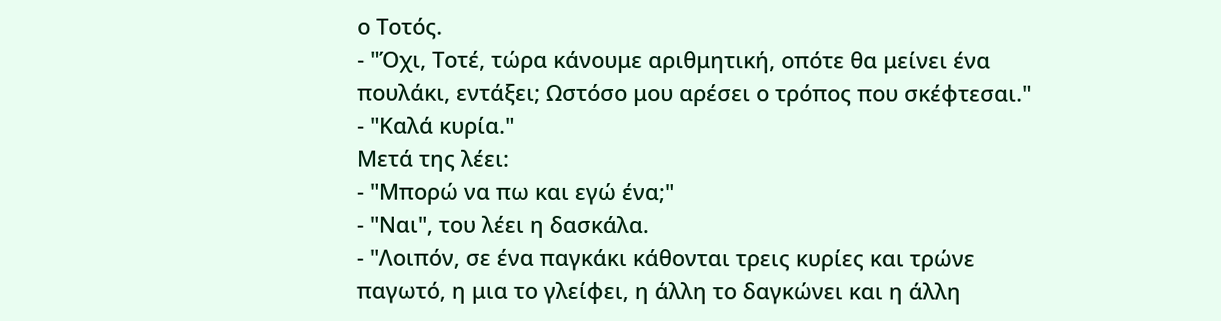ο Τοτός.
- "Όχι, Τοτέ, τώρα κάνουμε αριθμητική, οπότε θα μείνει ένα πουλάκι, εντάξει; Ωστόσο μου αρέσει ο τρόπος που σκέφτεσαι."
- "Καλά κυρία."
Μετά της λέει:
- "Μπορώ να πω και εγώ ένα;"
- "Ναι", του λέει η δασκάλα.
- "Λοιπόν, σε ένα παγκάκι κάθονται τρεις κυρίες και τρώνε παγωτό, η μια το γλείφει, η άλλη το δαγκώνει και η άλλη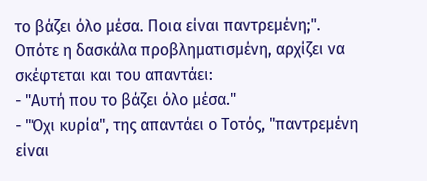το βάζει όλο μέσα. Ποια είναι παντρεμένη;".
Οπότε η δασκάλα προβληματισμένη, αρχίζει να σκέφτεται και του απαντάει:
- "Αυτή που το βάζει όλο μέσα."
- "Όχι κυρία", της απαντάει ο Τοτός, "παντρεμένη είναι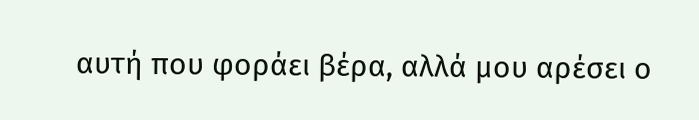αυτή που φοράει βέρα, αλλά μου αρέσει ο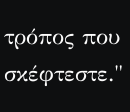τρόπος που σκέφτεστε."